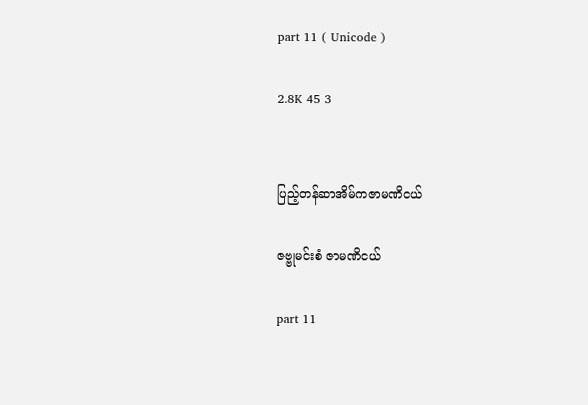part 11 ( Unicode )

2.8K 45 3


ပြည့်တန်ဆာအိမ်ကဇာမဏိငယ်

ဇဗ္ဗုမင်းစံ ဇာမဏိငယ်

part 11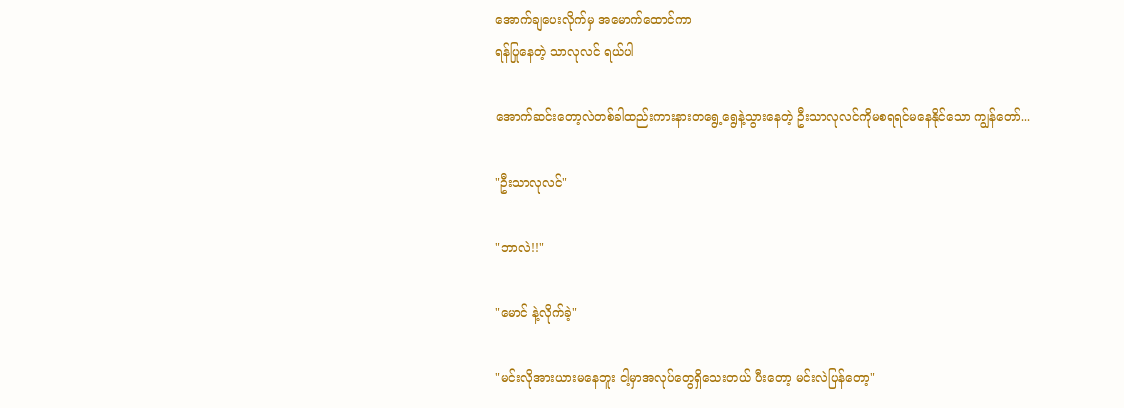အောက်ချပေးလိုက်မှ အမောက်ထောင်ကာ
ရန်ပြုနေတဲ့ သာလုလင် ရယ်ပါ

အောက်ဆင်းတော့လဲတစ်ခါထည်းကားနားတရွေ့ရွေနဲ့သွားနေတဲ့ ဦးသာလုလင်ကိုမစရရင်မနေနိုင်သော ကျွန်တော်...

"ဦးသာလုလင်"

"ဘာလဲ!!"

"မောင် နဲ့လိုက်ခဲ့"

"မင်းလိုအားယားမနေဘူး ငါ့မှာအလုပ်တွေရှိသေးတယ် ပီးတော့ မင်းလဲပြန်တော့"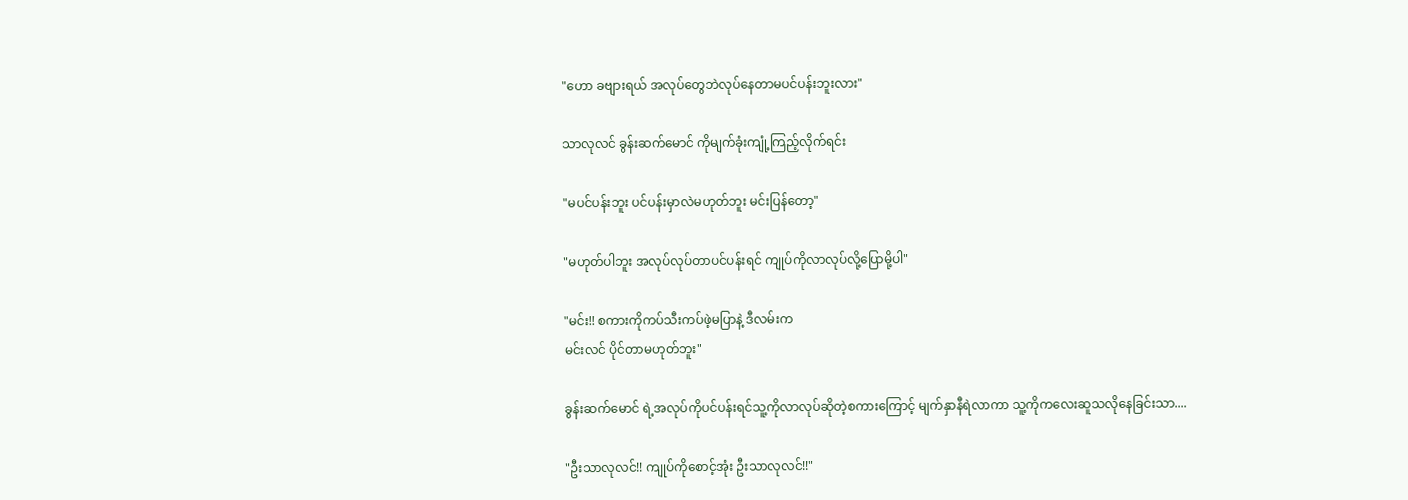"ဟော ခဗျားရယ် အလုပ်တွေဘဲလုပ်‌နေတာမပင်ပန်းဘူးလား"

သာလုလင် ခွန်းဆက်မောင် ကိုမျက်ခုံးကျုံ့ကြည့်လိုက်ရင်း

"မပင်ပန်းဘူး ပင်ပန်းမှာလဲမဟုတ်ဘူး မင်းပြန်တော့"

"မဟုတ်ပါဘူး အလုပ်လုပ်တာပင်ပန်းရင် ကျုပ်ကိုလာလုပ်လို့ပြောမို့ပါ"

"မင်း!! စကားကိုကပ်သီးကပ်ဖဲ့မပြာနဲ့ ဒီလမ်းက
မင်းလင် ပိုင်တာမဟုတ်ဘူး"

ခွန်းဆက်မောင် ရဲ့အလုပ်ကိုပင်ပန်းရင်သူ့ကိုလာလုပ်ဆိုတဲ့စကားကြောင့် ‌မျက်နှာနီရဲလာကာ သူ့ကိုကလေး‌ဆူသလိုနေခြင်းသာ....

"ဦးသာလုလင်!! ကျုပ်ကိုစောင့်အုံး ဦးသာလုလင်!!"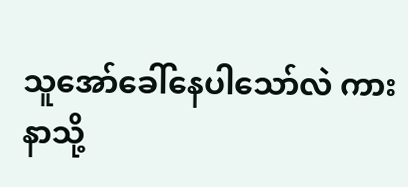သူအော်ခေါ်နေပါသော်လဲ ကားနာသို့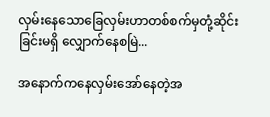လှမ်းနေသောခြေလှမ်းဟာတစ်စက်မှတုံ့ဆိုင်းခြင်းမရှိ လျှောက်နေစမြဲ...

အနောက်ကနေလှမ်းအော်နေတဲ့အ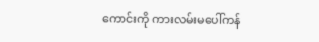ကောင်းကို ကားလမ်းမပေါ်ကန်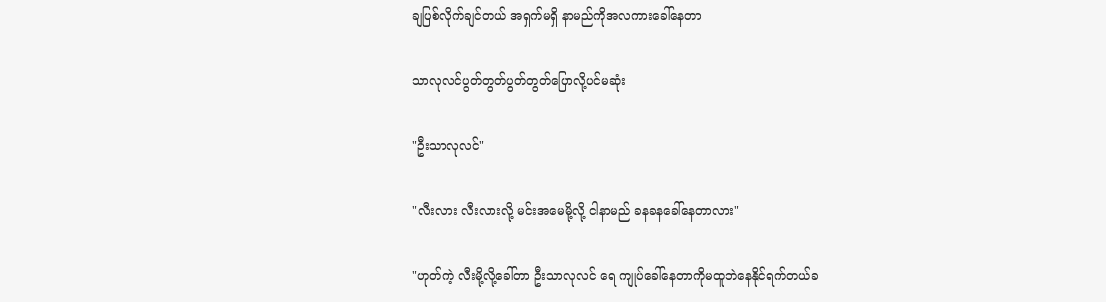ချပြစ်လိုက်ချင်တယ် အရှက်မရှိ နာမည်ကိုအလကားခေါ်နေတာ

သာလုလင်ပွတ်တွတ်ပွတ်တွတ်ပြောလို့ပင်မဆုံး

"ဦးသာလုလင်"

"လီးလား လီးလားလို့ မင်းအမေမို့လို့ ငါနာမည် ခနခနခေါ်နေတာလား"

"ဟုတ်ကဲ့ လီးမို့လို့ခေါ်တာ ဦးသာလုလင် ရေ ကျုပ်ခေါ်နေတာကိုမထူဘဲနေနိုင်ရက်တယ်ခ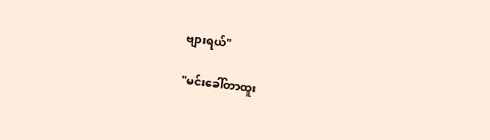ဗျားရယ်"

"မင်းခေါ်တာထူး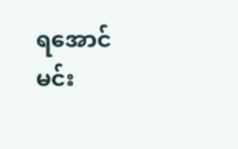ရအောင် မင်း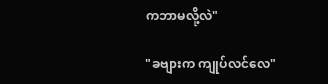ကဘာမလို့လဲ"

"ခဗျားက ကျုပ်လင်လေ"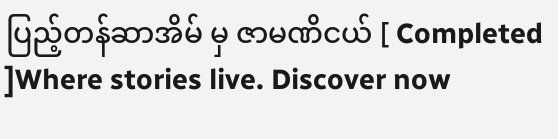ပြည့်တန်ဆာအိမ် မှ ဇာမဏိငယ် [ Completed ]Where stories live. Discover now